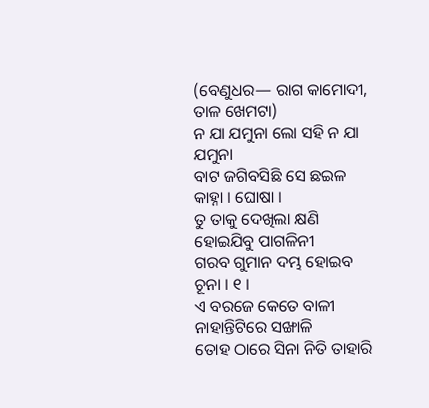(ବେଣୁଧର— ରାଗ କାମୋଦୀ, ତାଳ ଖେମଟା)
ନ ଯା ଯମୁନା ଲୋ ସହି ନ ଯା ଯମୁନା
ବାଟ ଜଗିବସିଛି ସେ ଛଇଳ କାହ୍ନା । ଘୋଷା ।
ତୁ ତାକୁ ଦେଖିଲା କ୍ଷଣି
ହୋଇଯିବୁ ପାଗଳିନୀ
ଗରବ ଗୁମାନ ଦମ୍ଭ ହୋଇବ ଚୂନା । ୧ ।
ଏ ବରଜେ କେତେ ବାଳୀ
ନାହାନ୍ତିଟିରେ ସଙ୍ଖାଳି
ତୋହ ଠାରେ ସିନା ନିତି ତାହାରି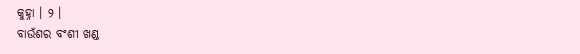କୁହ୍ନା । ୨ ।
ବାଉଁଶର ବଂଶୀ ଖଣ୍ଡ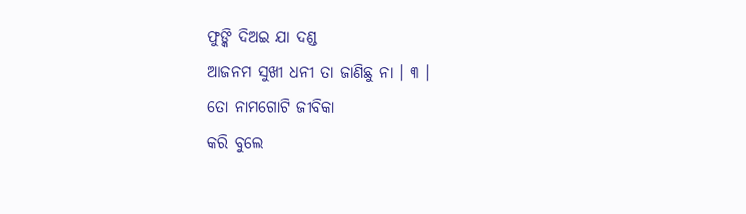ଫୁଙ୍କି ଦିଅଇ ଯା ଦଣ୍ଡ
ଆଜନମ ସୁଖୀ ଧନୀ ତା ଜାଣିଛୁ ନା । ୩ ।
ତୋ ନାମଗୋଟି ଜୀବିକା
କରି ବୁଲେ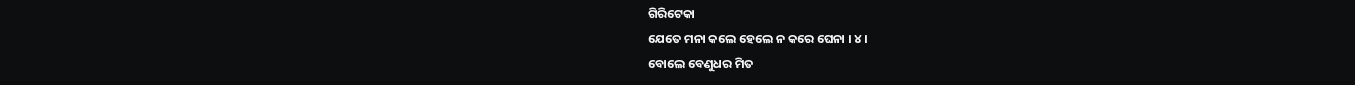ଗିରିଟେକା
ଯେତେ ମନା କଲେ ହେଲେ ନ କରେ ଘେନା । ୪ ।
ବୋଲେ ବେଣୁଧର ମିତ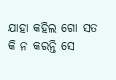ଯାହା କହିଲ ଗୋ ସତ
କି ନ କରନ୍ତି ସେ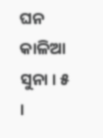ଘନ କାଳିଆ ସୁନା । ୫ ।